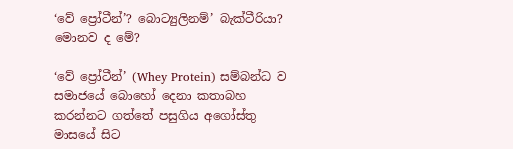‘වේ ප්‍රෝටීන්’? බොට්‍යුලිනම්’ බැක්ටීරියා? මොනව ද මේ?

‘වේ ප්‍රෝටීන්’ (Whey Protein) සම්බන්ධ ව සමාජයේ බොහෝ දෙනා කතාබහ කරන්නට ගත්තේ පසුගිය අගෝස්තු මාසයේ සිට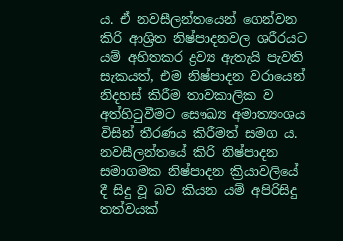ය. ඒ නවසීලන්තයෙන් ගෙන්වන කිරි ආශ්‍රිත නිෂ්පාදනවල ශරීරයට යම් අහිතකර ද්‍රව්‍ය ඇතැයි පැවති සැකයත්, එම නිෂ්පාදන වරායෙන් නිදහස් කිරීම තාවකාලික ව අත්හිටුවීමට සෞඛ්‍ය අමාත්‍යංශය විසින් තීරණය කිරීමත් සමග ය. නවසීලන්තයේ කිරි නිෂ්පාදන සමාගමක නිෂ්පාදන ක්‍රියාවලියේ දී සිදු වූ බව කියන යම් අපිරිසිදු තත්වයක්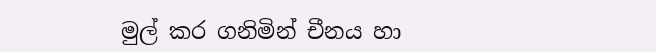මුල් කර ගනිමින් චීනය හා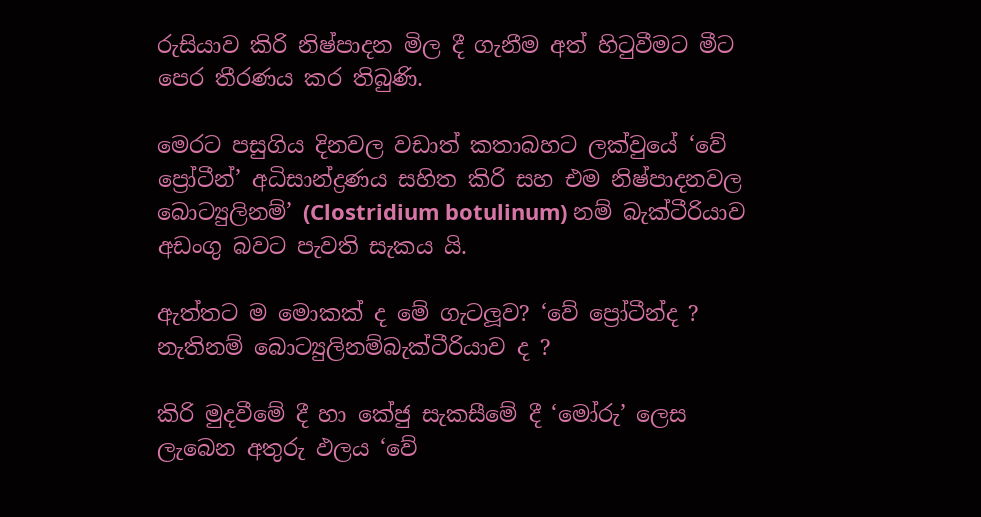රුසියාව කිරි නිෂ්පාදන මිල දී ගැනීම අත් හිටුවීමට මීට පෙර තීරණය කර තිබුණි.

මෙරට පසුගිය දිනවල වඩාත් කතාබහට ලක්වුයේ ‘වේ ප්‍රෝටීන්’ අධිසාන්ද්‍රණය සහිත කිරි සහ එම නිෂ්පාදනවල බොට්‍යුලිනම්’ (Clostridium botulinum) නම් බැක්ටීරියාව අඩංගු බවට පැවති සැකය යි.

ඇත්තට ම මොකක් ද මේ ගැටලූව? ‘වේ ප්‍රෝටීන්ද ? නැතිනම් බොට්‍යුලිනම්බැක්ටීරියාව ද ?

කිරි මුදවීමේ දී හා කේජු සැකසීමේ දී ‘මෝරු’ ලෙස ලැබෙන අතුරු ඵලය ‘වේ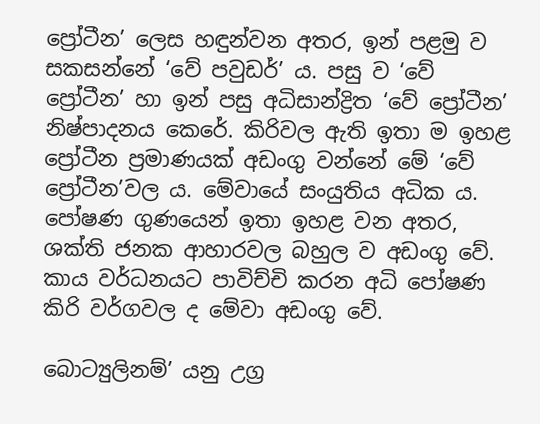ප්‍රෝටීන’ ලෙස හඳුන්වන අතර, ඉන් පළමු ව සකසන්නේ ‘වේ පවුඩර්’ ය. පසු ව ‘වේ ප්‍රෝටීන’ හා ඉන් පසු අධිසාන්ද්‍රිත ‘වේ ප්‍රෝටීන’ නිෂ්පාදනය කෙරේ. කිරිවල ඇති ඉතා ම ඉහළ ප්‍රෝටීන ප්‍රමාණයක් අඩංගු වන්නේ මේ ‘වේ ප්‍රෝටීන’වල ය. මේවායේ සංයුතිය අධික ය. පෝෂණ ගුණයෙන් ඉතා ඉහළ වන අතර, ශක්ති ජනක ආහාරවල බහුල ව අඩංගු වේ. කාය වර්ධනයට පාවිච්චි කරන අධි පෝෂණ කිරි වර්ගවල ද මේවා අඩංගු වේ.

බොට්‍යුලිනම්’ යනු උග්‍ර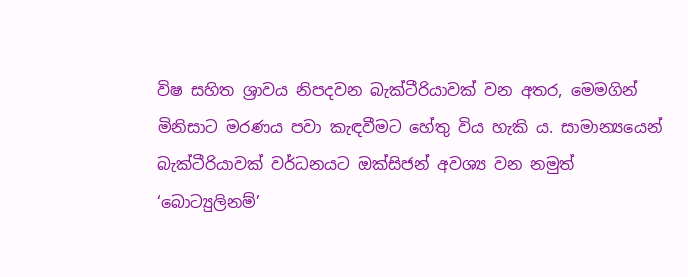විෂ සහිත ශ්‍රාවය නිපදවන බැක්ටීරියාවක් වන අතර, මෙමගින් මිනිසාට මරණය පවා කැඳවීමට හේතු විය හැකි ය. සාමාන්‍යයෙන් බැක්ටීරියාවක් වර්ධනයට ඔක්සිජන් අවශ්‍ය වන නමුත් ‘බොට්‍යුලිනම්’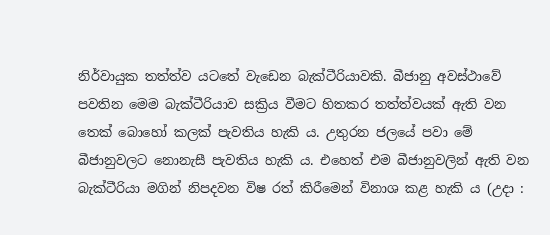නිර්වායුක තත්ත්ව යටතේ වැඩෙන බැක්ටීරියාවකි. බීජානු අවස්ථාවේ පවතින මෙම බැක්ටීරියාව සක්‍රිය වීමට හිතකර තත්ත්වයක් ඇති වන තෙක් බොහෝ කලක් පැවතිය හැකි ය. උතුරන ජලයේ පවා මේ බීජානුවලට නොනැසී පැවතිය හැකි ය. එහෙත් එම බීජානුවලින් ඇති වන බැක්ටීරියා මගින් නිපදවන විෂ රත් කිරීමෙන් විනාශ කළ හැකි ය (උදා :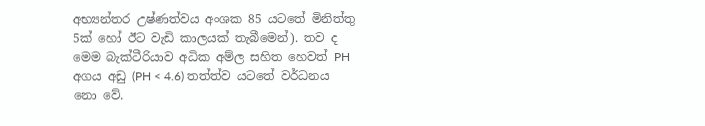අභ්‍යන්තර උෂ්ණත්වය අංශක 85 යටතේ මිනිත්තු 5ක් හෝ ඊට වැඩි කාලයක් තැබීමෙන්). තව ද මෙම බැක්ටීරියාව අධික අම්ල සහිත හෙවත් PH අගය අඩු (PH < 4.6) තත්ත්ව යටතේ වර්ධනය නො වේ.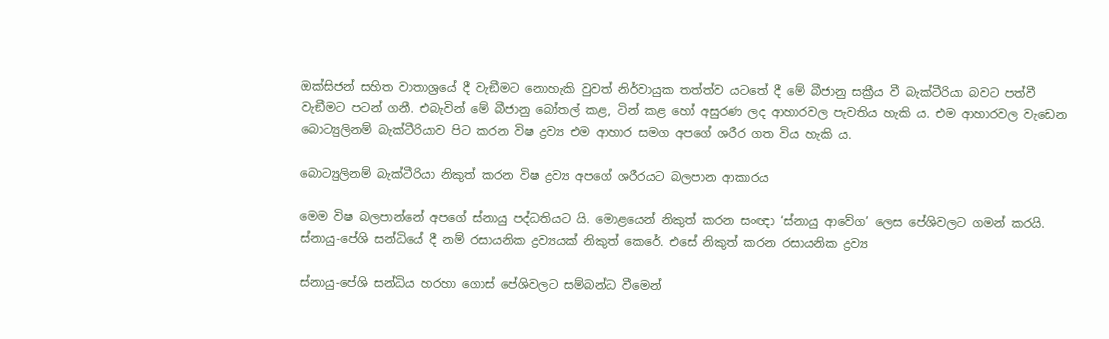ඔක්සිජන් සහිත වාතාශ්‍රයේ දී වැඞීමට නොහැකි වුවත් නිර්වායුක තත්ත්ව යටතේ දී මේ බීජානු සක්‍රීය වී බැක්ටීරියා බවට පත්වී වැඞීමට පටන් ගනී. එබැවින් මේ බීජානු බෝතල් කළ, ටින් කළ හෝ අසුරණ ලද ආහාරවල පැවතිය හැකි ය. එම ආහාරවල වැඩෙන බොට්‍යුලිනම් බැක්ටීරියාව පිට කරන විෂ ද්‍රව්‍ය එම ආහාර සමග අපගේ ශරීර ගත විය හැකි ය.

බොට්‍යුලිනම් බැක්ටීරියා නිකුත් කරන විෂ ද්‍රව්‍ය අපගේ ශරීරයට බලපාන ආකාරය

මෙම විෂ බලපාන්නේ අපගේ ස්නායු පද්ධතියට යි. මොළයෙන් නිකුත් කරන සංඥා ‘ස්නායු ආවේග’ ලෙස පේශිවලට ගමන් කරයි. ස්නායු-පේශි සන්ධියේ දී නම් රසායනික ද්‍රව්‍යයක් නිකුත් කෙරේ. එසේ නිකුත් කරන රසායනික ද්‍රව්‍ය

ස්නායු-පේශි සන්ධිය හරහා ගොස් පේශිවලට සම්බන්ධ වීමෙන්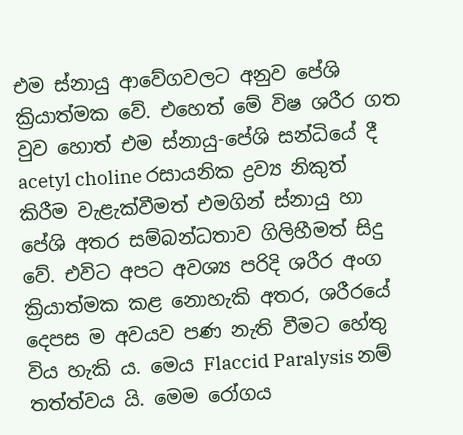එම ස්නායු ආවේගවලට අනුව පේශි ක්‍රියාත්මක වේ. එහෙත් මේ විෂ ශරීර ගත වුව හොත් එම ස්නායු-පේශි සන්ධියේ දී acetyl choline රසායනික ද්‍රව්‍ය නිකුත් කිරීම වැළැක්වීමත් එමගින් ස්නායු හා පේශි අතර සම්බන්ධතාව ගිලිහීමත් සිදු වේ. එවිට අපට අවශ්‍ය පරිදි ශරීර අංග ක්‍රියාත්මක කළ නොහැකි අතර, ශරීරයේ දෙපස ම අවයව පණ නැති වීමට හේතු විය හැකි ය. මෙය Flaccid Paralysis නම් තත්ත්වය යි. මෙම රෝගය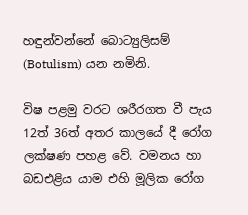හඳුන්වන්නේ බොට්‍යුලිසම් (Botulism) යන නමිනි.

විෂ පළමු වරට ශරීරගත වී පැය 12ත් 36ත් අතර කාලයේ දී රෝග ලක්ෂණ පහළ වේ. වමනය හා බඩඑළිය යාම එහි මූලික රෝග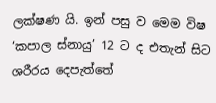ලක්ෂණ යි. ඉන් පසු ව මෙම විෂ ‘කපාල ස්නායු’ 12 ට ද එතැන් සිට ශරීරය දෙපැත්තේ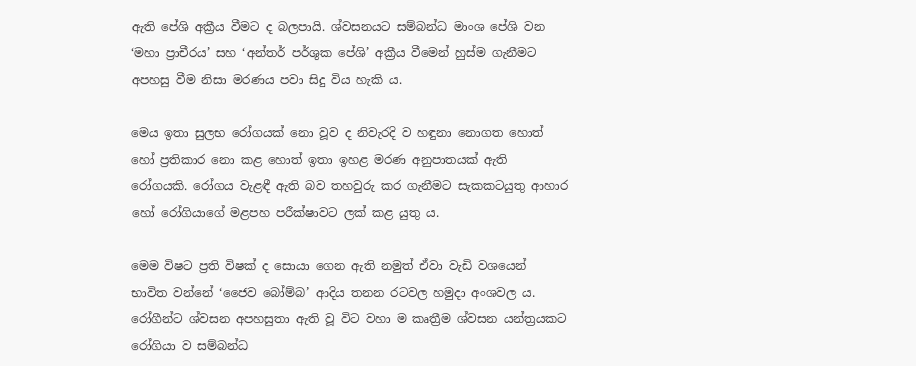ඇති පේශි අක්‍රීය වීමට ද බලපායි. ශ්වසනයට සම්බන්ධ මාංශ පේශි වන ‘මහා ප්‍රාචීරය’ සහ ‘අන්තර් පර්ශුක පේශි’ අක්‍රීය වීමෙන් හුස්ම ගැනීමට අපහසු වීම නිසා මරණය පවා සිදු විය හැකි ය.

මෙය ඉතා සුලභ රෝගයක් නො වූව ද නිවැරදි ව හඳුනා නොගත හොත් හෝ ප්‍රතිකාර නො කළ හොත් ඉතා ඉහළ මරණ අනුපාතයක් ඇති රෝගයකි. රෝගය වැළඳී ඇති බව තහවුරු කර ගැනීමට සැකකටයුතු ආහාර හෝ රෝගියාගේ මළපහ පරීක්ෂාවට ලක් කළ යුතු ය.

මෙම විෂට ප්‍රති විෂක් ද සොයා ගෙන ඇති නමුත් ඒවා වැඩි වශයෙන් භාවිත වන්නේ ‘ජෛව බෝම්බ’ ආදිය තනන රටවල හමුදා අංශවල ය. රෝගීන්ට ශ්වසන අපහසුතා ඇති වූ විට වහා ම කෘත්‍රීම ශ්වසන යන්ත්‍රයකට රෝගියා ව සම්බන්ධ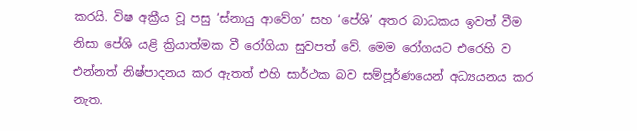කරයි. විෂ අක්‍රීය වූ පසු ‘ස්නායු ආවේග’ සහ ‘පේශි’ අතර බාධකය ඉවත් වීම නිසා පේශි යළි ක්‍රියාත්මක වී රෝගියා සුවපත් වේ. මෙම රෝගයට එරෙහි ව එන්නත් නිෂ්පාදනය කර ඇතත් එහි සාර්ථක බව සම්පූර්ණයෙන් අධ්‍යයනය කර නැත.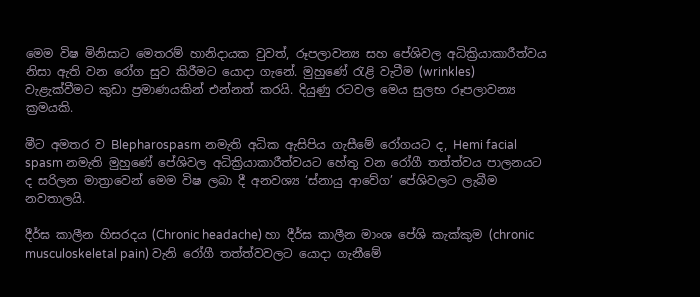මෙම විෂ මිනිසාට මෙතරම් හානිදායක වුවත්, රූපලාවන්‍ය සහ පේශිවල අධික්‍රියාකාරීත්වය නිසා ඇති වන රෝග සුව කිරීමට යොදා ගැනේ. මුහුණේ රැළි වැටීම (wrinkles) වැළැක්වීමට කුඩා ප්‍රමාණයකින් එන්නත් කරයි. දියුණු රටවල මෙය සුලභ රූපලාවන්‍ය ක්‍රමයකි.

මීට අමතර ව Blepharospasm නමැති අධික ඇසිපිය ගැසීමේ රෝගයට ද, Hemi facial spasm නමැති මුහුණේ පේශිවල අධික්‍රියාකාරීත්වයට හේතු වන රෝගී තත්ත්වය පාලනයට ද සරිලන මාත්‍රාවෙන් මෙම විෂ ලබා දී අනවශ්‍ය ‘ස්නායු ආවේග’ පේශිවලට ලැබීම නවතාලයි.

දීර්ඝ කාලීන හිසරදය (Chronic headache) හා දීර්ඝ කාලීන මාංශ පේශි කැක්කුම (chronic musculoskeletal pain) වැනි රෝගී තත්ත්වවලට යොදා ගැනීමේ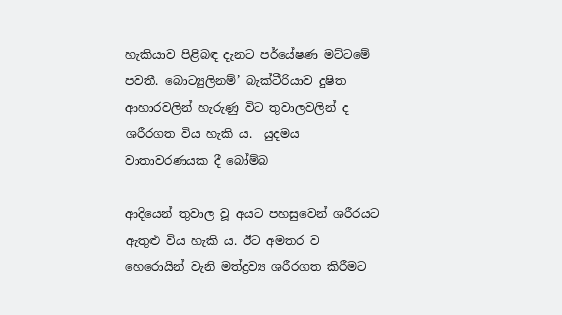හැකියාව පිළිබඳ දැනට පර්යේෂණ මට්ටමේ පවතී. බොට්‍යුලිනම්’ බැක්ටීරියාව දුෂිත ආහාරවලින් හැරුණු විට තුවාලවලින් ද ශරීරගත විය හැකි ය.  යුදමය වාතාවරණයක දී බෝම්බ

ආදියෙන් තුවාල වූ අයට පහසුවෙන් ශරීරයට ඇතුළු විය හැකි ය. ඊට අමතර ව හෙරොයින් වැනි මත්ද්‍රව්‍ය ශරීරගත කිරීමට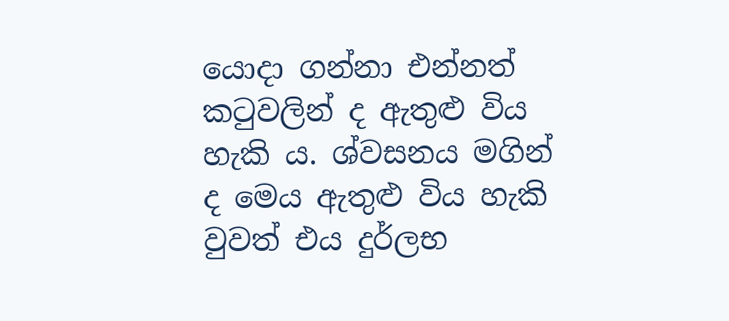යොදා ගන්නා එන්නත් කටුවලින් ද ඇතුළු විය හැකි ය. ශ්වසනය මගින් ද මෙය ඇතුළු විය හැකි වුවත් එය දුර්ලභ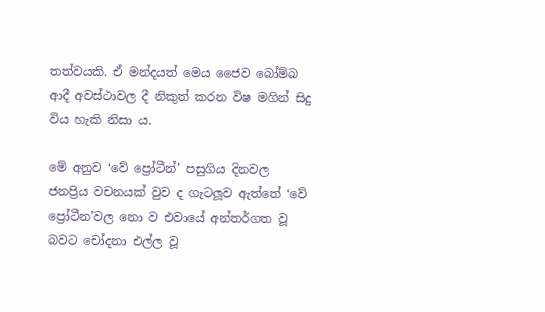තත්වයකි. ඒ මන්දයත් මෙය ජෛව බෝම්බ ආදී අවස්ථාවල දී නිකුත් කරන විෂ මගින් සිදු විය හැකි නිසා ය.

මේ අනුව ‘වේ ප්‍රෝටීන්’ පසුගිය දිනවල ජනප්‍රිය වචනයක් වුව ද ගැටලූව ඇත්තේ ‘වේ ප්‍රෝටීන’වල නො ව එවායේ අන්තර්ගත වූ බවට චෝදනා එල්ල වූ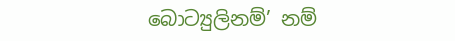බොට්‍යුලිනම්’ නම්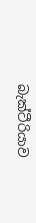බැක්ටීරියාව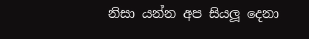නිසා යන්න අප සියලූ දෙනා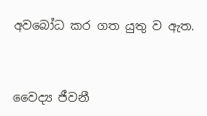අවබෝධ කර ගත යුතු ව ඇත.



වෛද්‍ය ජීවනී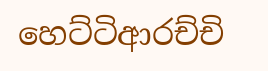හෙට්ටිආරච්චි